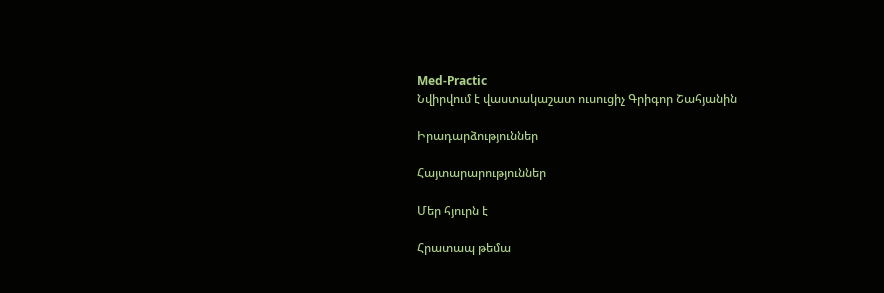Med-Practic
Նվիրվում է վաստակաշատ ուսուցիչ Գրիգոր Շահյանին

Իրադարձություններ

Հայտարարություններ

Մեր հյուրն է

Հրատապ թեմա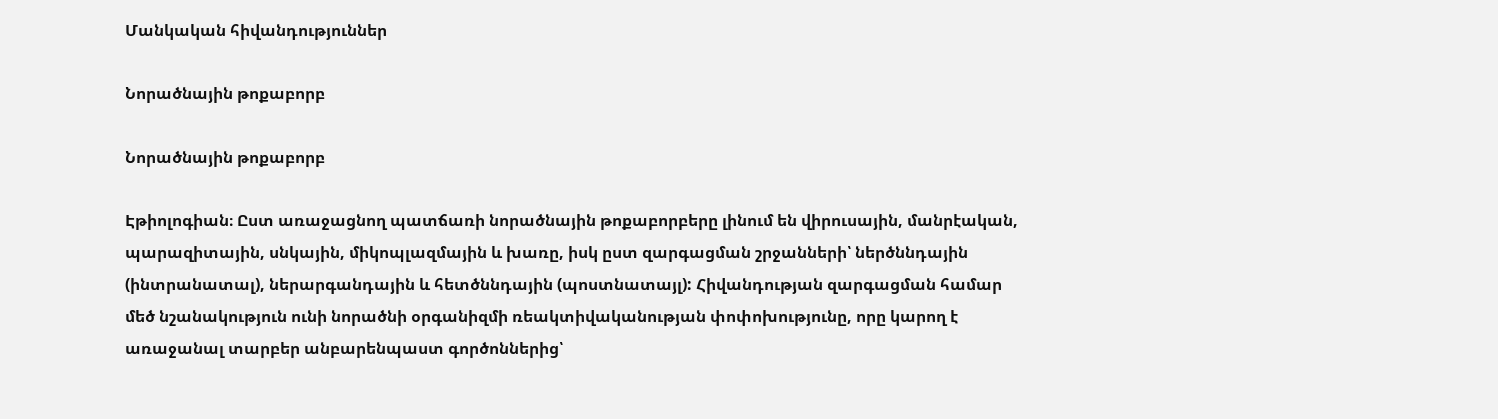Մանկական հիվանդություններ

Նորածնային թոքաբորբ

Նորածնային թոքաբորբ

Էթիոլոգիան։ Ըստ առաջացնող պատճառի նորածնային թոքաբորբերը լինում են վիրուսային, մանրէական, պարազիտային, սնկային, միկոպլազմային և խառը, իսկ ըստ զարգացման շրջանների՝ ներծննդային (ինտրանատալ), ներարգանդային և հետծննդային (պոստնատայլ): Հիվանդության զարգացման համար մեծ նշանակություն ունի նորածնի օրգանիզմի ռեակտիվականության փոփոխությունը, որը կարող է առաջանալ տարբեր անբարենպաստ գործոններից՝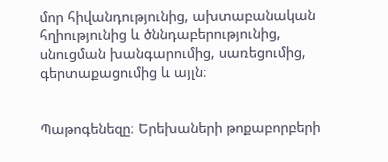մոր հիվանդությունից, ախտաբանական հղիությունից և ծննդաբերությունից, սնուցման խանգարումից, սառեցումից, գերտաքացումից և այլն։


Պաթոգենեզը։ Երեխաների թոքաբորբերի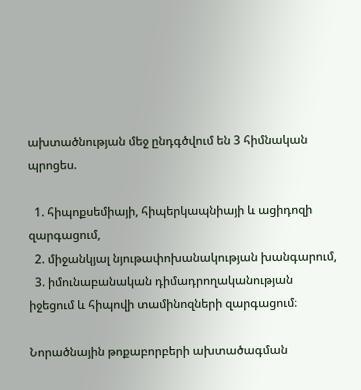ախտածնության մեջ ընդգծվում են 3 հիմնական պրոցես.

  1. հիպոքսեմիայի, հիպերկապնիայի և ացիդոզի զարգացում,
  2. միջանկյալ նյութափոխանակության խանգարում,
  3. իմունաբանական դիմադրողականության իջեցում և հիպովի տամինոզների զարգացում։

Նորածնային թոքաբորբերի ախտածագման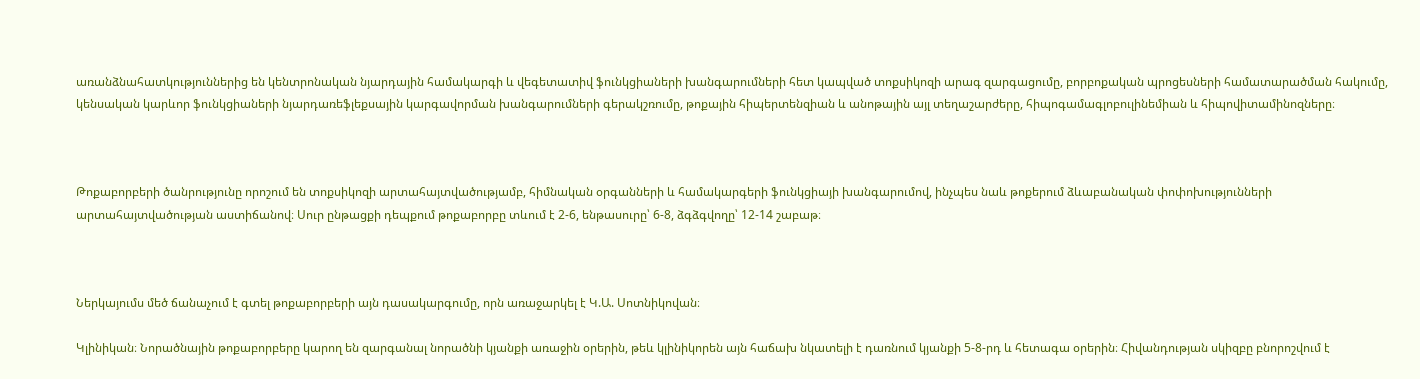առանձնահատկություններից են կենտրոնական նյարդային համակարգի և վեգետատիվ ֆունկցիաների խանգարումների հետ կապված տոքսիկոզի արագ զարգացումը, բորբոքական պրոցեսների համատարածման հակումը, կենսական կարևոր ֆունկցիաների նյարդառեֆլեքսային կարգավորման խանգարումների գերակշռումը, թոքային հիպերտենզիան և անոթային այլ տեղաշարժերը, հիպոգամագլոբուլինեմիան և հիպովիտամինոզները։



Թոքաբորբերի ծանրությունը որոշում են տոքսիկոզի արտահայտվածությամբ, հիմնական օրգանների և համակարգերի ֆունկցիայի խանգարումով, ինչպես նաև թոքերում ձևաբանական փոփոխությունների արտահայտվածության աստիճանով։ Սուր ընթացքի դեպքում թոքաբորբը տևում է 2-6, ենթասուրը՝ 6-8, ձգձգվողը՝ 12-14 շաբաթ։



Ներկայումս մեծ ճանաչում է գտել թոքաբորբերի այն դասակարգումը, որն առաջարկել է Կ.Ա. Սոտնիկովան։

Կլինիկան։ Նորածնային թոքաբորբերը կարող են զարգանալ նորածնի կյանքի առաջին օրերին, թեև կլինիկորեն այն հաճախ նկատելի է դառնում կյանքի 5-8-րդ և հետագա օրերին։ Հիվանդության սկիզբը բնորոշվում է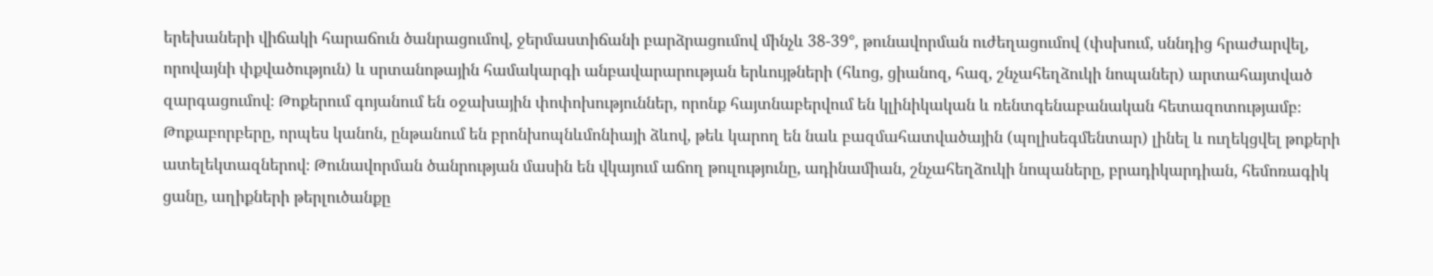երեխաների վիճակի հարաճուն ծանրացումով, ջերմաստիճանի բարձրացումով մինչև 38-39°, թունավորման ուժեղացումով (փսխում, սննդից հրաժարվել, որովայնի փքվածություն) և սրտանոթային համակարգի անբավարարության երևույթների (հևոց, ցիանոզ, հազ, շնչահեղձուկի նոպաներ) արտահայտված զարգացումով։ Թոքերում գոյանում են օջախային փոփոխություններ, որոնք հայտնաբերվում են կլինիկական և ռենտգենաբանական հետազոտությամբ։ Թոքաբորբերը, որպես կանոն, ընթանում են բրոնխոպնևմոնիայի ձևով, թեև կարող են նաև բազմահատվածային (պոլիսեգմենտար) լինել և ուղեկցվել թոքերի ատելեկտազներով։ Թունավորման ծանրության մասին են վկայում աճող թուլությունը, ադինամիան, շնչահեղձուկի նոպաները, բրադիկարդիան, հեմոռագիկ ցանը, աղիքների թերլուծանքը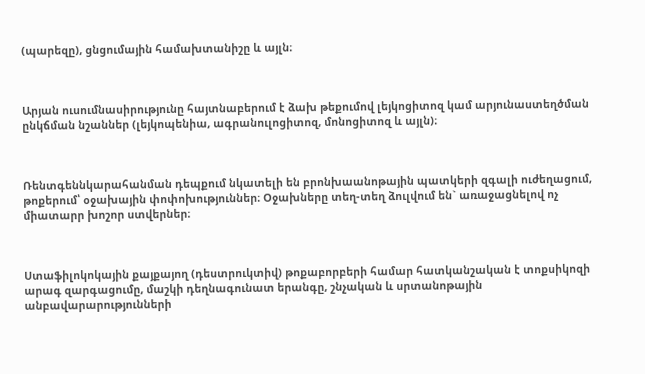(պարեզը), ցնցումային համախտանիշը և այլն։



Արյան ուսումնասիրությունը հայտնաբերում է ձախ թեքումով լեյկոցիտոզ կամ արյունաստեղծման ընկճման նշաններ (լեյկոպենիա, ագրանուլոցիտոզ, մոնոցիտոզ և այլն)։



Ռենտգեննկարահանման դեպքում նկատելի են բրոնխաանոթային պատկերի զգալի ուժեղացում, թոքերում՝ օջախային փոփոխություններ։ Օջախները տեղ-տեղ ձուլվում են` առաջացնելով ոչ միատարր խոշոր ստվերներ։



Ստաֆիլոկոկային քայքայող (դեստրուկտիվ) թոքաբորբերի համար հատկանշական է տոքսիկոզի արագ զարգացումը, մաշկի դեղնագունատ երանգը, շնչական և սրտանոթային անբավարարությունների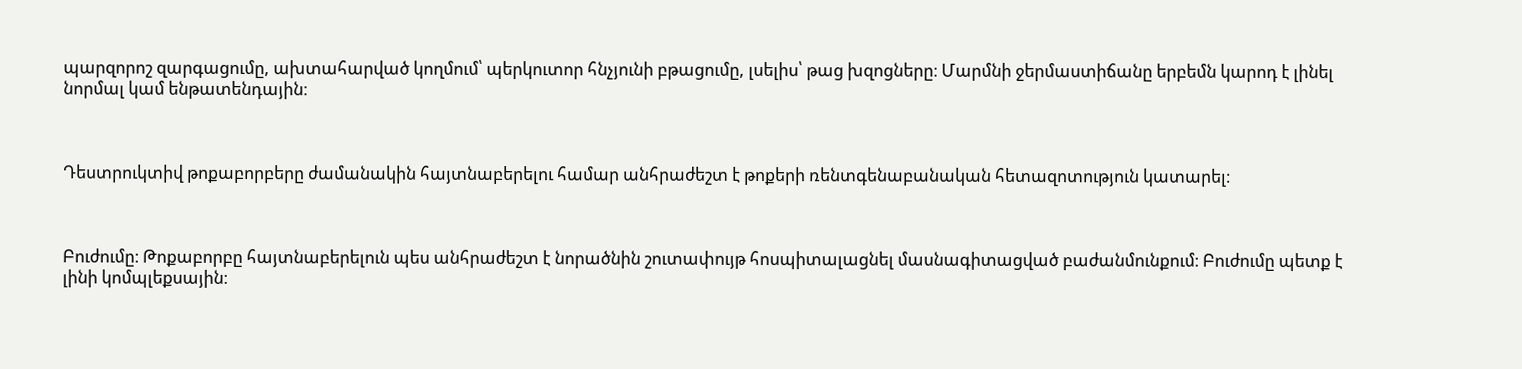պարզորոշ զարգացումը, ախտահարված կողմում՝ պերկուտոր հնչյունի բթացումը, լսելիս՝ թաց խզոցները։ Մարմնի ջերմաստիճանը երբեմն կարոդ է լինել նորմալ կամ ենթատենդային։



Դեստրուկտիվ թոքաբորբերը ժամանակին հայտնաբերելու համար անհրաժեշտ է թոքերի ռենտգենաբանական հետազոտություն կատարել։



Բուժումը։ Թոքաբորբը հայտնաբերելուն պես անհրաժեշտ է նորածնին շուտափույթ հոսպիտալացնել մասնագիտացված բաժանմունքում։ Բուժումը պետք է լինի կոմպլեքսային։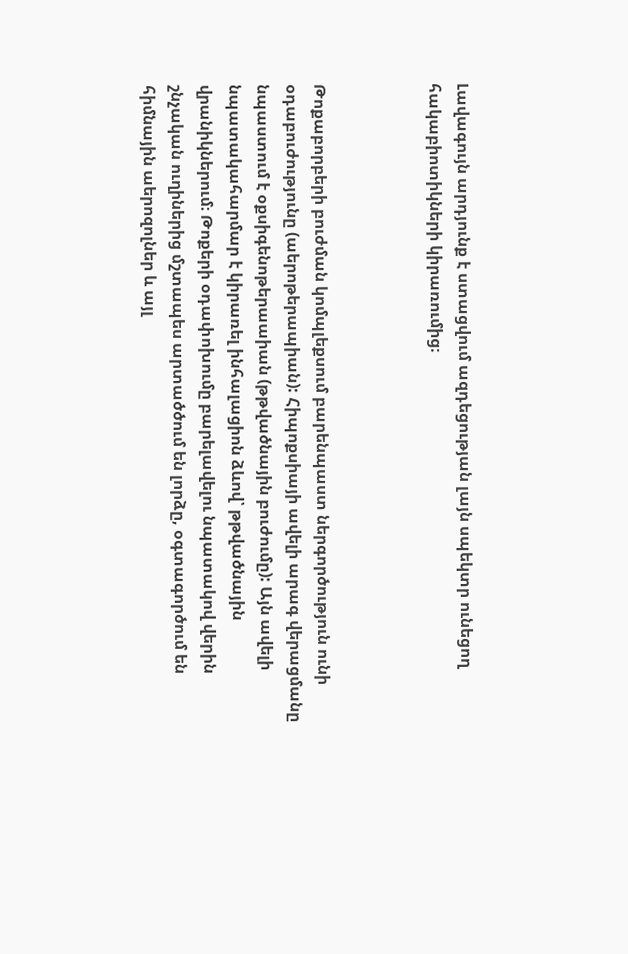Լավագույն արդյունք է ստացվում ազդեցության լայն սպեկտր ունեցող հակաբիոտիկների կիրառումից։



Թոքաբորբերի բուժման կոմպլեքսում բարենպաստ ներգործություն ունի օդաբուժությունը (աերոթերապիան): Հիպոքսիայի ավելի արագ վերացմանը նպաստում է օքսիգենոթերաաիան (թթվածնային բուժումը): Այն ավելի նպատակահարմար է կիրառել ինհալացիոն ձևով՝ թթվածնային վրանիկներում։ Թոքերի օդափոխումը բարելավելու նպատակով վերին շնչական ուղիներից մշտապես արտածծում են լորձը, օգտագործում են հիմնային աերոզոլներ և այլ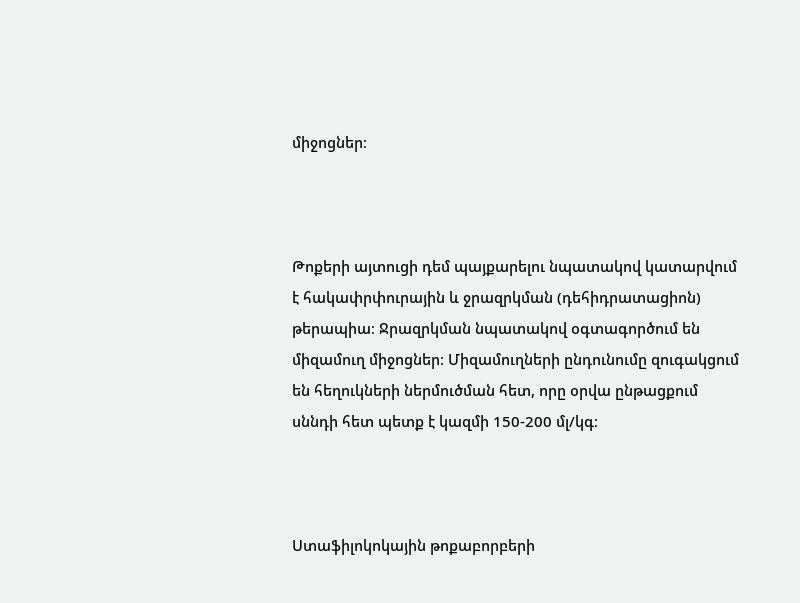միջոցներ։



Թոքերի այտուցի դեմ պայքարելու նպատակով կատարվում է հակափրփուրային և ջրազրկման (դեհիդրատացիոն) թերապիա։ Ջրազրկման նպատակով օգտագործում են միզամուղ միջոցներ։ Միզամուղների ընդունումը զուգակցում են հեղուկների ներմուծման հետ, որը օրվա ընթացքում սննդի հետ պետք է կազմի 150-200 մլ/կգ։



Ստաֆիլոկոկային թոքաբորբերի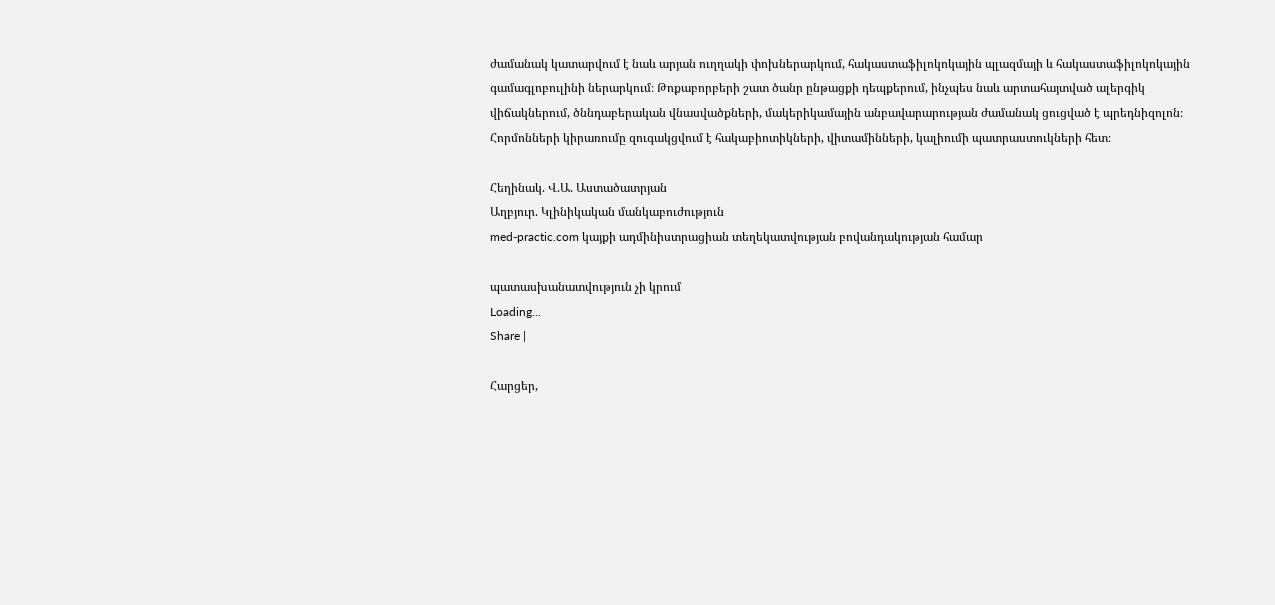ժամանակ կատարվում է նաև արյան ուղղակի փոխներարկում, հակաստաֆիլոկոկային պլազմայի և հակաստաֆիլոկոկային գամագլոբուլինի ներարկում։ Թոքաբորբերի շատ ծանր ընթացքի դեպքերում, ինչպես նաև արտահայտված ալերգիկ վիճակներում, ծննդաբերական վնասվածքների, մակերիկամային անբավարարության ժամանակ ցուցված է պրեդնիզոլոն։ Հորմոնների կիրառումը զուգակցվում է հակաբիոտիկների, վիտամինների, կալիումի պատրաստուկների հետ։

Հեղինակ. Վ.Ա. Աստածատրյան
Աղբյուր. Կլինիկական մանկաբուժություն
med-practic.com կայքի ադմինիստրացիան տեղեկատվության բովանդակության համար

պատասխանատվություն չի կրում
Loading...
Share |

Հարցեր,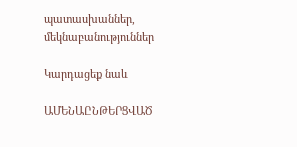պատասխաններ, մեկնաբանություններ

Կարդացեք նաև

ԱՄԵՆԱԸՆԹԵՐՑՎԱԾ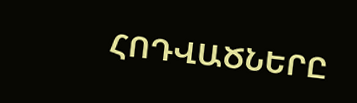ՀՈԴՎԱԾՆԵՐԸ